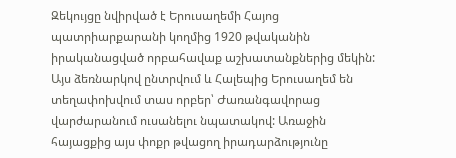Զեկույցը նվիրված է Երուսաղեմի Հայոց պատրիարքարանի կողմից 1920 թվականին իրականացված որբահավաք աշխատանքներից մեկին: Այս ձեռնարկով ընտրվում և Հալեպից Երուսաղեմ են տեղափոխվում տաս որբեր՝ Ժառանգավորաց վարժարանում ուսանելու նպատակով: Առաջին հայացքից այս փոքր թվացող իրադարձությունը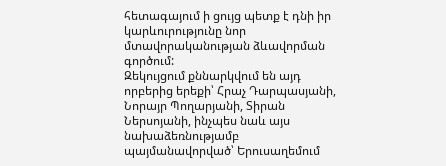հետագայում ի ցույց պետք է դնի իր կարևուրությունը նոր մտավորականության ձևավորման գործում:
Զեկույցում քննարկվում են այդ որբերից երեքի՝ Հրաչ Դարպասյանի, Նորայր Պողարյանի, Տիրան Ներսոյանի, ինչպես նաև այս նախաձեռնությամբ պայմանավորված՝ Երուսաղեմում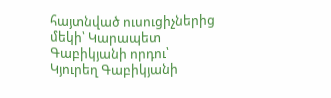հայտնված ուսուցիչներից մեկի՝ Կարապետ Գաբիկյանի որդու՝ Կյուրեղ Գաբիկյանի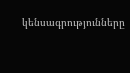կենսագրությունները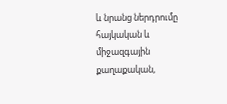և նրանց ներդրումը հայկական և միջազգային քաղաքական,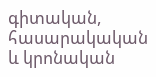գիտական, հասարակական և կրոնական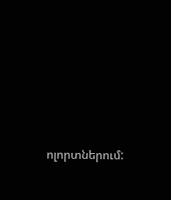ոլորտներում: